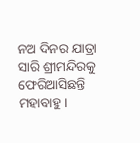ନଅ ଦିନର ଯାତ୍ରା ସାରି ଶ୍ରୀମନ୍ଦିରକୁ ଫେରିଆସିଛନ୍ତି ମହାବାହୁ।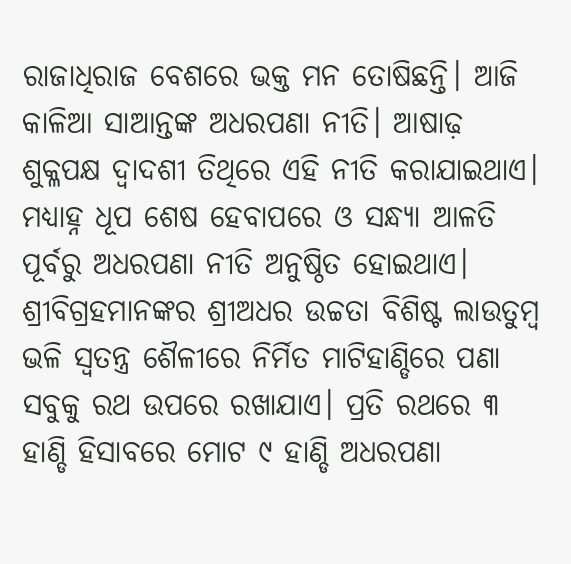ରାଜାଧିରାଜ ବେଶରେ ଭକ୍ତ ମନ ତୋଷିଛନ୍ତି। ଆଜି କାଳିଆ ସାଆନ୍ତଙ୍କ ଅଧରପଣା ନୀତି। ଆଷାଢ଼ ଶୁକ୍ଳପକ୍ଷ ଦ୍ୱାଦଶୀ ତିଥିରେ ଏହି ନୀତି କରାଯାଇଥାଏ। ମଧ୍ୟାହ୍ନ ଧୂପ ଶେଷ ହେବାପରେ ଓ ସନ୍ଧ୍ୟା ଆଳତି ପୂର୍ବରୁ ଅଧରପଣା ନୀତି ଅନୁଷ୍ଠିତ ହୋଇଥାଏ।
ଶ୍ରୀବିଗ୍ରହମାନଙ୍କର ଶ୍ରୀଅଧର ଉଚ୍ଚତା ବିଶିଷ୍ଟ ଲାଉତୁମ୍ବ ଭଳି ସ୍ୱତନ୍ତ୍ର ଶୈଳୀରେ ନିର୍ମିତ ମାଟିହାଣ୍ଡିରେ ପଣା ସବୁକୁ ରଥ ଉପରେ ରଖାଯାଏ। ପ୍ରତି ରଥରେ ୩ ହାଣ୍ଡି ହିସାବରେ ମୋଟ ୯ ହାଣ୍ଡି ଅଧରପଣା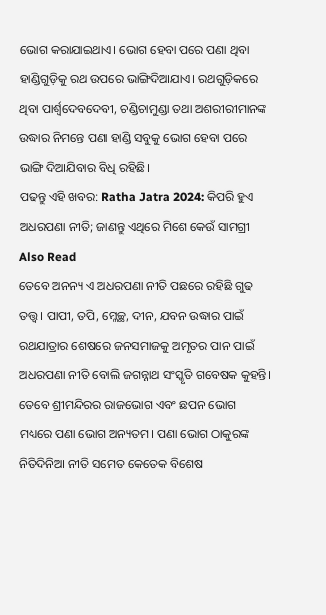ଭୋଗ କରାଯାଇଥାଏ। ଭୋଗ ହେବା ପରେ ପଣା ଥିବା ହାଣ୍ଡିଗୁଡ଼ିକୁ ରଥ ଉପରେ ଭାଙ୍ଗିଦିଆଯାଏ। ରଥଗୁଡ଼ିକରେ ଥିବା ପାର୍ଶ୍ୱଦେବଦେବୀ, ଚଣ୍ଡିଚାମୁଣ୍ଡା ତଥା ଅଶରୀରୀମାନଙ୍କ ଉଦ୍ଧାର ନିମନ୍ତେ ପଣା ହାଣ୍ଡି ସବୁକୁ ଭୋଗ ହେବା ପରେ ଭାଙ୍ଗି ଦିଆଯିବାର ବିଧି ରହିଛି।
ପଢନ୍ତୁ ଏହି ଖବର: Ratha Jatra 2024: କିପରି ହୁଏ ଅଧରପଣା ନୀତି; ଜାଣନ୍ତୁ ଏଥିରେ ମିଶେ କେଉଁ ସାମଗ୍ରୀ
Also Read
ତେବେ ଅନନ୍ୟ ଏ ଅଧରପଣା ନୀତି ପଛରେ ରହିଛି ଗୁଢ ତତ୍ତ୍ୱ। ପାପୀ, ତପି, ମ୍ଳେଚ୍ଛ, ଦୀନ, ଯବନ ଉଦ୍ଧାର ପାଇଁ ରଥଯାତ୍ରାର ଶେଷରେ ଜନସମାଜକୁ ଅମୃତର ପାନ ପାଇଁ ଅଧରପଣା ନୀତି ବୋଲି ଜଗନ୍ନାଥ ସଂସ୍କୃତି ଗବେଷକ କୁହନ୍ତି।
ତେବେ ଶ୍ରୀମନ୍ଦିରର ରାଜଭୋଗ ଏବଂ ଛପନ ଭୋଗ ମଧ୍ୟରେ ପଣା ଭୋଗ ଅନ୍ୟତମ। ପଣା ଭୋଗ ଠାକୁରଙ୍କ ନିତିଦିନିଆ ନୀତି ସମେତ କେତେକ ବିଶେଷ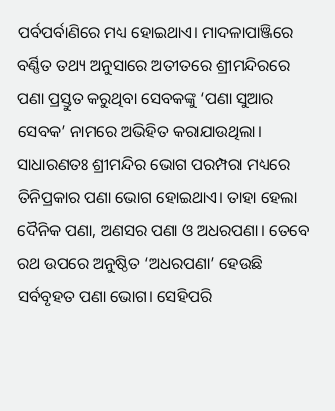ପର୍ବପର୍ବାଣିରେ ମଧ୍ୟ ହୋଇଥାଏ। ମାଦଳାପାଞ୍ଜିରେ ବର୍ଣ୍ଣିତ ତଥ୍ୟ ଅନୁସାରେ ଅତୀତରେ ଶ୍ରୀମନ୍ଦିରରେ ପଣା ପ୍ରସ୍ତୁତ କରୁଥିବା ସେବକଙ୍କୁ ‘ପଣା ସୁଆର ସେବକ’ ନାମରେ ଅଭିହିତ କରାଯାଉଥିଲା।
ସାଧାରଣତଃ ଶ୍ରୀମନ୍ଦିର ଭୋଗ ପରମ୍ପରା ମଧ୍ୟରେ ତିନିପ୍ରକାର ପଣା ଭୋଗ ହୋଇଥାଏ। ତାହା ହେଲା ଦୈନିକ ପଣା, ଅଣସର ପଣା ଓ ଅଧରପଣା। ତେବେ ରଥ ଉପରେ ଅନୁଷ୍ଠିତ ‘ଅଧରପଣା’ ହେଉଛି ସର୍ବବୃହତ ପଣା ଭୋଗ। ସେହିପରି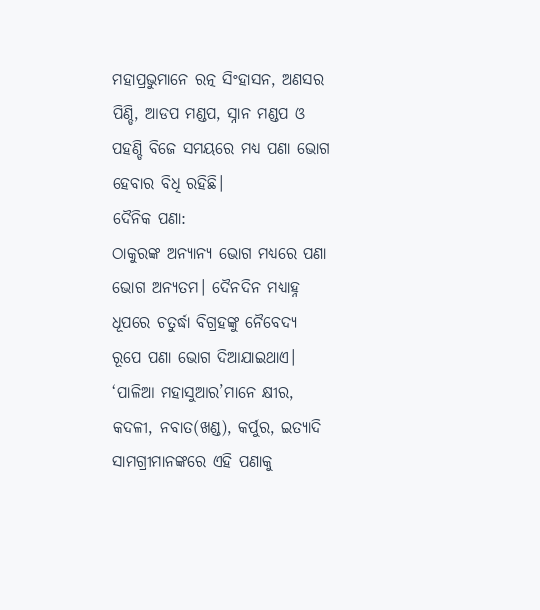ମହାପ୍ରଭୁମାନେ ରତ୍ନ ସିଂହାସନ, ଅଣସର ପିଣ୍ଡି, ଆଡପ ମଣ୍ଡପ, ସ୍ନାନ ମଣ୍ଡପ ଓ ପହଣ୍ଡି ବିଜେ ସମୟରେ ମଧ୍ୟ ପଣା ଭୋଗ ହେବାର ବିଧି ରହିଛି।
ଦୈନିକ ପଣା:
ଠାକୁରଙ୍କ ଅନ୍ୟାନ୍ୟ ଭୋଗ ମଧ୍ୟରେ ପଣା ଭୋଗ ଅନ୍ୟତମ। ଦୈନଦିନ ମଧ୍ୟାହ୍ନ ଧୂପରେ ଚତୁର୍ଦ୍ଧା ବିଗ୍ରହଙ୍କୁ ନୈବେଦ୍ୟ ରୂପେ ପଣା ଭୋଗ ଦିଆଯାଇଥାଏ। ‘ପାଳିଆ ମହାସୁଆର’ମାନେ କ୍ଷୀର, କଦଳୀ, ନବାତ(ଖଣ୍ଡ), କର୍ପୁର, ଇତ୍ୟାଦି ସାମଗ୍ରୀମାନଙ୍କରେ ଏହି ପଣାକୁ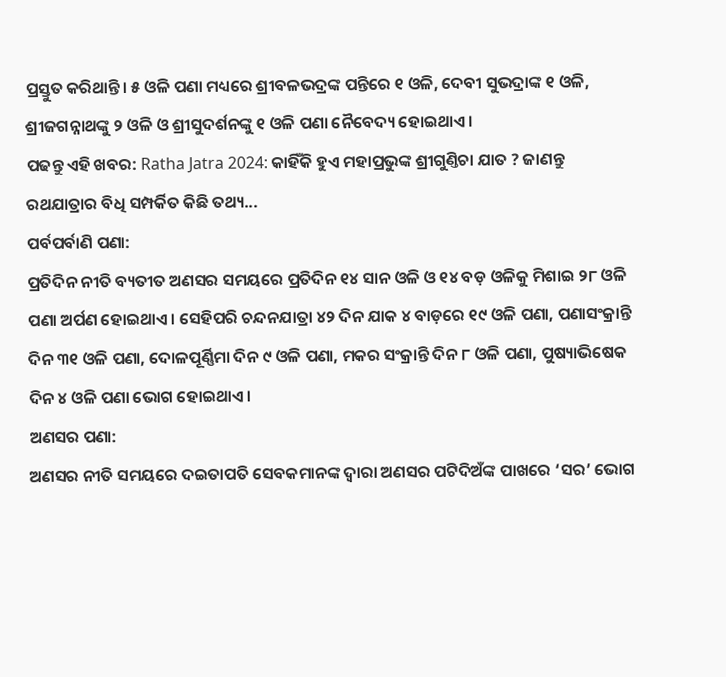ପ୍ରସ୍ତୁତ କରିଥାନ୍ତି। ୫ ଓଳି ପଣା ମଧ୍ୟରେ ଶ୍ରୀବଳଭଦ୍ରଙ୍କ ପନ୍ତିରେ ୧ ଓଳି, ଦେବୀ ସୁଭଦ୍ରାଙ୍କ ୧ ଓଳି, ଶ୍ରୀଜଗନ୍ନାଥଙ୍କୁ ୨ ଓଳି ଓ ଶ୍ରୀସୁଦର୍ଶନଙ୍କୁ ୧ ଓଳି ପଣା ନୈବେଦ୍ୟ ହୋଇଥାଏ।
ପଢନ୍ତୁ ଏହି ଖବର: Ratha Jatra 2024: କାହିଁକି ହୁଏ ମହାପ୍ରଭୁଙ୍କ ଶ୍ରୀଗୁଣ୍ତିଚା ଯାତ ? ଜାଣନ୍ତୁ ରଥଯାତ୍ରାର ବିଧି ସମ୍ପର୍କିତ କିଛି ତଥ୍ୟ...
ପର୍ବପର୍ବାଣି ପଣା:
ପ୍ରତିଦିନ ନୀତି ବ୍ୟତୀତ ଅଣସର ସମୟରେ ପ୍ରତିଦିନ ୧୪ ସାନ ଓଳି ଓ ୧୪ ବଡ଼ ଓଳିକୁ ମିଶାଇ ୨୮ ଓଳି ପଣା ଅର୍ପଣ ହୋଇଥାଏ। ସେହିପରି ଚନ୍ଦନଯାତ୍ରା ୪୨ ଦିନ ଯାକ ୪ ବାଡ଼ରେ ୧୯ ଓଳି ପଣା, ପଣାସଂକ୍ରାନ୍ତି ଦିନ ୩୧ ଓଳି ପଣା, ଦୋଳପୂର୍ଣ୍ଣିମା ଦିନ ୯ ଓଳି ପଣା, ମକର ସଂକ୍ରାନ୍ତି ଦିନ ୮ ଓଳି ପଣା, ପୁଷ୍ୟାଭିଷେକ ଦିନ ୪ ଓଳି ପଣା ଭୋଗ ହୋଇଥାଏ।
ଅଣସର ପଣା:
ଅଣସର ନୀତି ସମୟରେ ଦଇତାପତି ସେବକମାନଙ୍କ ଦ୍ୱାରା ଅଣସର ପଟିଦିଅଁଙ୍କ ପାଖରେ ‘ସର’ ଭୋଗ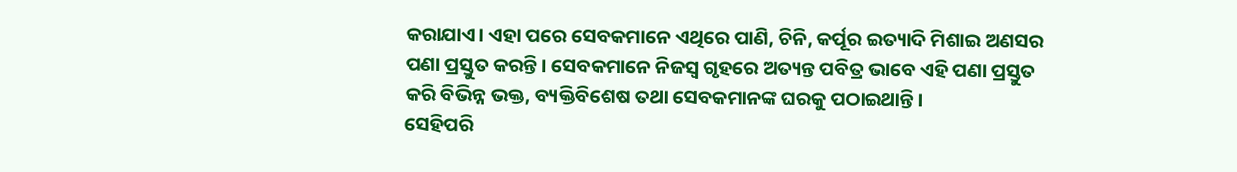କରାଯାଏ। ଏହା ପରେ ସେବକମାନେ ଏଥିରେ ପାଣି, ଚିନି, କର୍ପୂର ଇତ୍ୟାଦି ମିଶାଇ ଅଣସର ପଣା ପ୍ରସ୍ତୁତ କରନ୍ତି। ସେବକମାନେ ନିଜସ୍ୱ ଗୃହରେ ଅତ୍ୟନ୍ତ ପବିତ୍ର ଭାବେ ଏହି ପଣା ପ୍ରସ୍ତୁତ କରି ବିଭିନ୍ନ ଭକ୍ତ, ବ୍ୟକ୍ତିବିଶେଷ ତଥା ସେବକମାନଙ୍କ ଘରକୁ ପଠାଇଥାନ୍ତି।
ସେହିପରି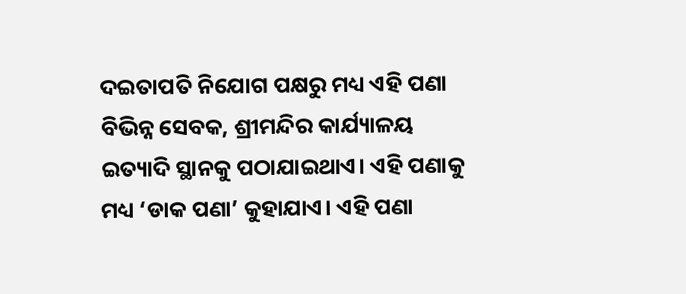ଦଇତାପତି ନିଯୋଗ ପକ୍ଷରୁ ମଧ୍ୟ ଏହି ପଣା ବିଭିନ୍ନ ସେବକ, ଶ୍ରୀମନ୍ଦିର କାର୍ଯ୍ୟାଳୟ ଇତ୍ୟାଦି ସ୍ଥାନକୁ ପଠାଯାଇଥାଏ। ଏହି ପଣାକୁ ମଧ୍ୟ ‘ଡାକ ପଣା’ କୁହାଯାଏ। ଏହି ପଣା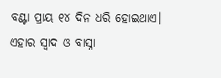ବଣ୍ଟା ପ୍ରାୟ ୧୪ ଦିନ ଧରି ହୋଇଥାଏ। ଏହାର ସ୍ୱାଦ ଓ ବାସ୍ନା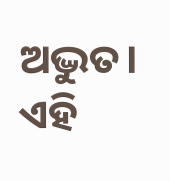ଅଦ୍ଭୁତ। ଏହି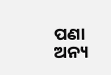ପଣା ଅନ୍ୟ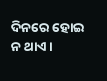ଦିନରେ ହୋଇ ନ ଥାଏ।